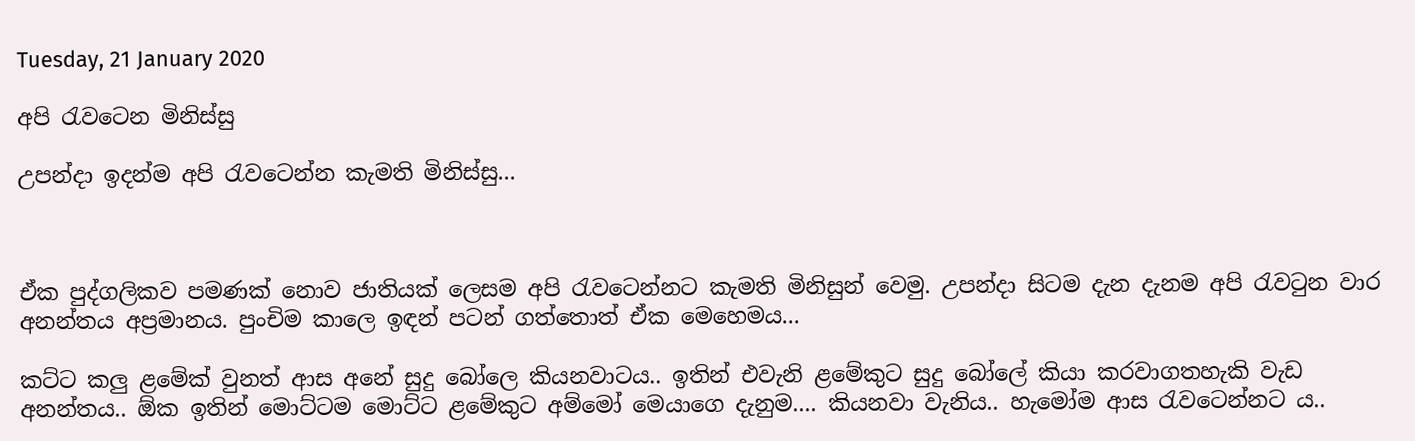Tuesday, 21 January 2020

අපි රැවටෙන මිනිස්සු

උපන්දා ඉදන්ම අපි රැවටෙන්න කැමති මිනිස්සු...



ඒක පුද්ගලිකව පමණක් නොව ජාතියක් ලෙසම අපි රැවටෙන්නට කැමති මිනිසුන් වෙමු. උපන්දා සිටම දැන දැනම අපි රැවටුන වාර අනන්තය අප්‍රමානය. පුංචිම කාලෙ ඉඳන් පටන් ගත්තොත් ඒක මෙහෙමය...

කට්ට කලු ළමේක් වුනත් ආස අනේ සුදු බෝලෙ කියනවාටය.. ඉතින් එවැනි ළමේකුට සුදු බෝලේ කියා කරවාගතහැකි වැඩ අනන්තය.. ඕක ඉතින් මොට්ටම මොට්ට ළමේකුට අම්මෝ මෙයාගෙ දැනුම.... කියනවා වැනිය.. හැමෝම ආස රැවටෙන්නට ය..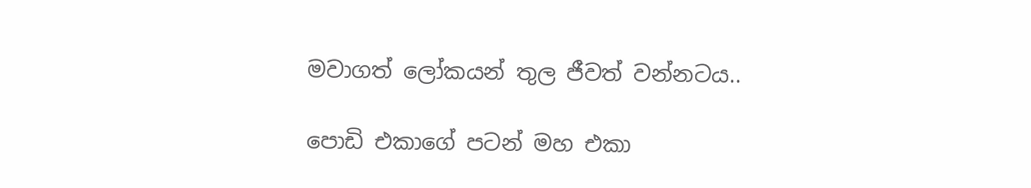මවාගත් ලෝකයන් තුල ජීවත් වන්නටය..

පොඩි එකාගේ පටන් මහ එකා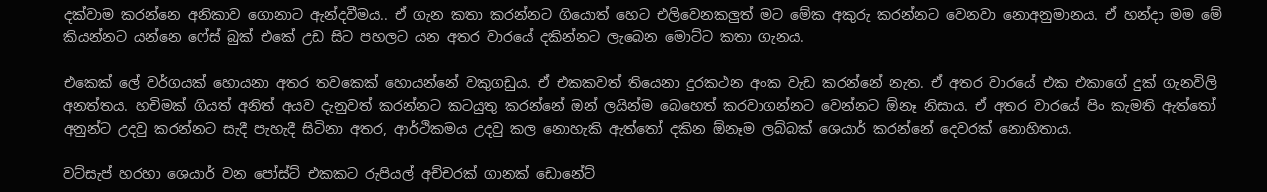දක්වාම කරන්නෙ අනිකාව ගොනාට ඇන්දවීමය.. ඒ ගැන කතා කරන්නට ගියොත් හෙට එලිවෙනකලුත් මට මේක අකුරු කරන්නට වෙනවා නොඅනුමානය. ඒ හන්දා මම මේ කියන්නට යන්නෙ ෆේස් බුක් එකේ උඩ සිට පහලට යන අතර වාරයේ දකින්නට ලැබෙන මොට්ට කතා ගැනය.

එකෙක් ලේ වර්ගයක් හොයනා අතර තවකෙක් හොයන්නේ වකුගඩුය. ඒ එකකවත් තියෙනා දුරකථන අංක වැඩ කරන්නේ නැත. ඒ අතර වාරයේ එක එකාගේ දුක් ගැනවිලි අනත්‍තය. හචිමක් ගියත් අනිත් අයව දැනුවත් කරන්නට කටයුතු කරන්නේ ඔන් ලයින්ම බෙහෙත් කරවාගන්නට වෙන්නට ඕනෑ නිසාය. ඒ අතර වාරයේ පිං කැමති ඇත්තෝ අනුන්ට උදවු කරන්නට සැදී පැහැදී සිටිනා අතර, ආර්ථිකමය උදවු කල නොහැකි ඇත්තෝ දකින ඕනෑම ලබ්බක් ශෙයාර් කරන්නේ දෙවරක් නොහිතාය.

වට්සැප් හරහා ශෙයාර් වන පෝස්ට් එකකට රුපියල් අච්චරක් ගානක් ඩොනේට්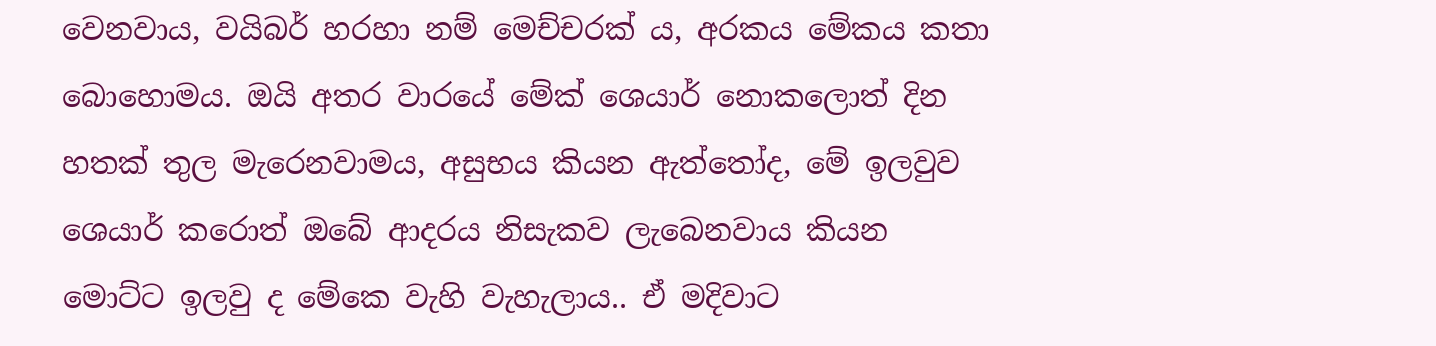වෙනවාය, වයිබර් හරහා නම් මෙච්චරක් ය, අරකය මේකය කතා බොහොමය. ඔයි අතර වාරයේ මේක් ශෙයාර් නොකලොත් දින හතක් තුල මැරෙනවාමය, අසුභය කියන ඇත්තෝද, මේ ඉලවුව ශෙයාර් කරොත් ඔබේ ආදරය නිසැකව ලැබෙනවාය කියන මොට්ට ඉලවු ද මේකෙ වැහි වැහැලාය.. ඒ මදිවාට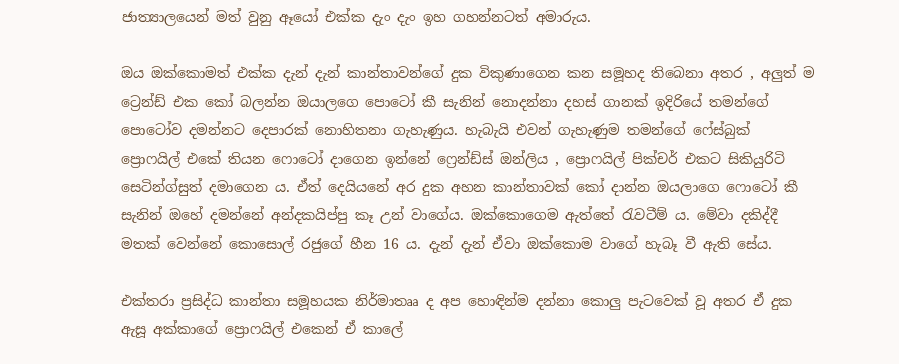ජාත්‍යාලයෙන් මත් වුනු ඈයෝ එක්ක දැං දැං ඉහ ගහන්නටත් අමාරුය.

ඔය ඔක්කොමත් එක්ක දැන් දැන් කාන්තාවන්ගේ දුක විකුණාගෙන කන සමූහද තිබෙනා අතර , අලුත් ම ට්‍රෙන්ඩ් එක කෝ බලන්න ඔයාලගෙ පොටෝ කී සැනින් නොදන්නා දහස් ගානක් ඉදිරියේ තමන්ගේ පොටෝව දමන්නට දෙපාරක් නොහිතනා ගැහැණුය. හැබැයි එවන් ගැහැණුම තමන්ගේ ෆේස්බුක් ප්‍රොෆයිල් එකේ තියන ෆොටෝ දාගෙන ඉන්නේ ෆ්‍රෙන්ඩ්ස් ඔන්ලිය , ප්‍රොෆයිල් පික්චර් එකට සිකියුරිටි සෙටින්ග්සුත් දමාගෙන ය. ඒත් දෙයියනේ අර දුක අහන කාන්තාවක් කෝ දාන්න ඔයලාගෙ ෆොටෝ කී සැනින් ඔහේ දමන්නේ අන්දකයිප්පු කෑ උන් වාගේය. ඔක්කොගෙම ඇත්තේ රැවටීම් ය. මේවා දකිද්දී මතක් වෙන්නේ කොසොල් රජුගේ හීන 16 ය. දැන් දැන් ඒවා ඔක්කොම වාගේ හැබෑ වී ඇති සේය.

එක්තරා ප්‍රසිද්ධ කාන්තා සමූහයක නිර්මාතෲ ද අප හොඳින්ම දන්නා කොලු පැටවෙක් වූ අතර ඒ දුක ඇසූ අක්කාගේ ප්‍රොෆයිල් එකෙන් ඒ කාලේ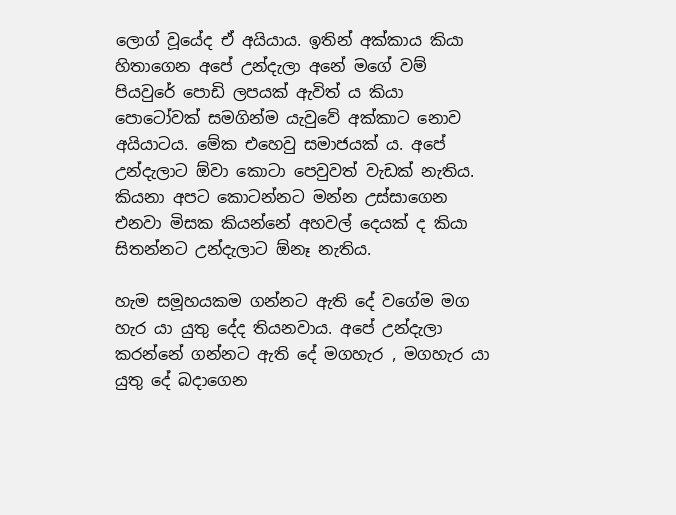ලොග් වූයේද ඒ අයියාය. ඉතින් අක්කාය කියා හිතාගෙන අපේ උන්දැලා අනේ මගේ වම් පියවුරේ පොඩි ලපයක් ඇවිත් ය කියා පොටෝවක් සමගින්ම යැවුවේ අක්කාට නොව අයියාටය. මේක එහෙවු සමාජයක් ය. අපේ උන්දැලාට ඕවා කොටා පෙවුවත් වැඩක් නැතිය. කියනා අපට කොටන්නට මන්න උස්සාගෙන එනවා මිසක කියන්නේ අහවල් දෙයක් ද කියා සිතන්නට උන්දැලාට ඕනෑ නැතිය.

හැම සමූහයකම ගන්නට ඇති දේ වගේම මග හැර යා යුතු දේද තියනවාය. අපේ උන්දැලා කරන්නේ ගන්නට ඇති දේ මගහැර , මගහැර යා යුතු දේ බදාගෙන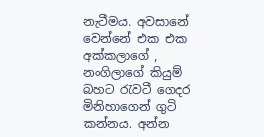නැටීමය. අවසානේ වෙන්නේ එක එක අක්කලාගේ , නංගිලාගේ කියුම් බහට රැවටී ගෙදර මිනිහාගෙන් ගුටි කන්නය. අන්න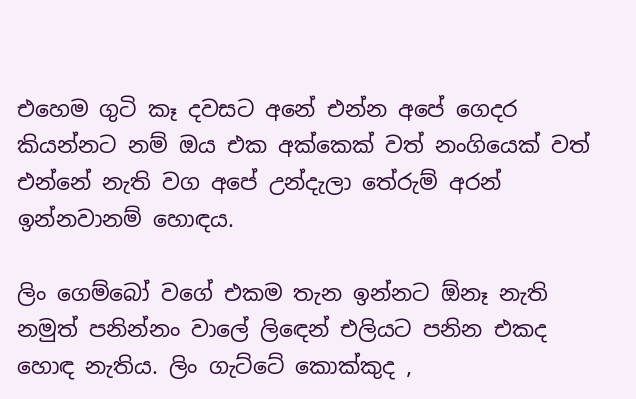එහෙම ගුටි කෑ දවසට අනේ එන්න අපේ ගෙදර කියන්නට නම් ඔය එක අක්කෙක් වත් නංගියෙක් වත් එන්නේ නැති වග අපේ උන්දැලා තේරුම් අරන් ඉන්නවානම් හොඳය.

ලිං ගෙම්බෝ වගේ එකම තැන ඉන්නට ඕනෑ නැති නමුත් පනින්නං වාලේ ලිඳෙන් එලියට පනින එකද හොඳ නැතිය. ලිං ගැට්ටේ කොක්කුද ,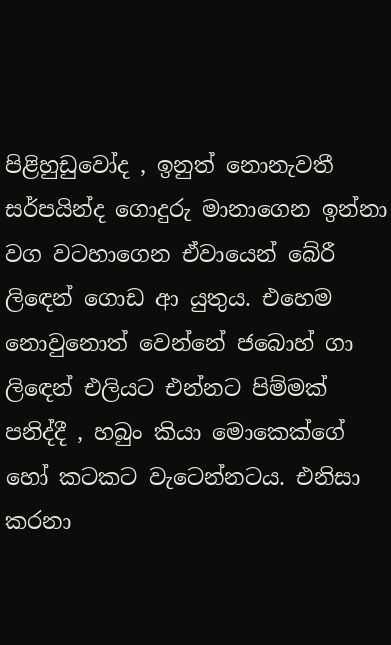පිළිහුඩුවෝද , ඉනුත් නොනැවතී සර්පයින්ද ගොදුරු මානාගෙන ඉන්නා වග වටහාගෙන ඒවායෙන් බේරී ලිඳෙන් ගොඩ ආ යුතුය. එහෙම නොවුනොත් වෙන්නේ ජබොහ් ගා ලිඳෙන් එලියට එන්නට පිම්මක් පනිද්දී , හබුං කියා මොකෙක්ගේ හෝ කටකට වැටෙන්නටය. එනිසා කරනා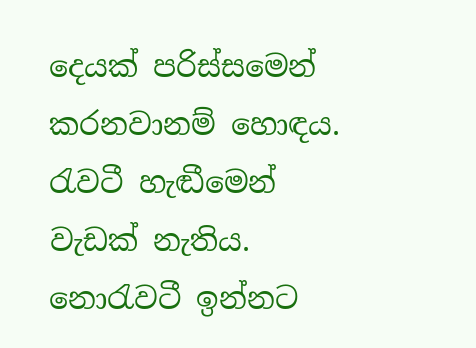දෙයක් පරිස්සමෙන් කරනවානම් හොඳය. රැවටී හැඬීමෙන් වැඩක් නැතිය. නොරැවටී ඉන්නට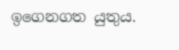ඉගෙනගත යුතුය.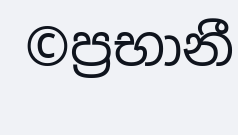©ප්‍රභානී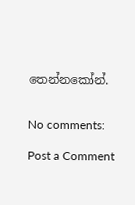තෙන්නකෝන්.


No comments:

Post a Comment